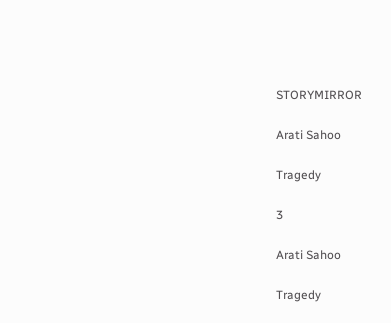STORYMIRROR

Arati Sahoo

Tragedy

3

Arati Sahoo

Tragedy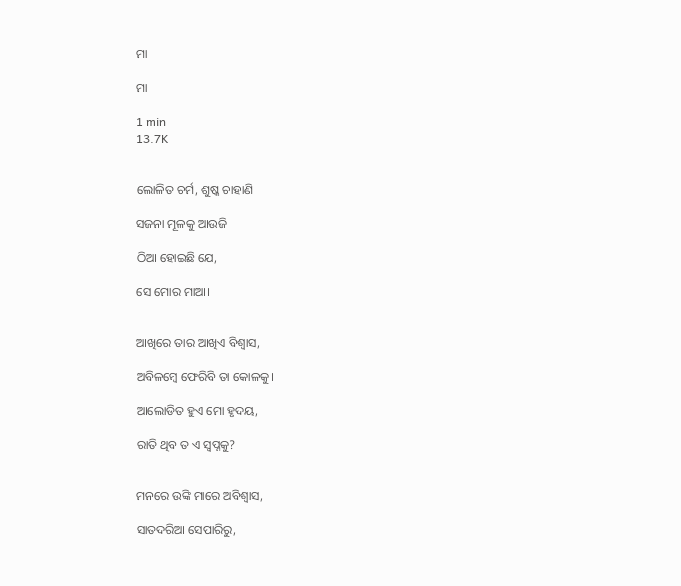ମା

ମା

1 min
13.7K


ଲୋଳିତ ଚର୍ମ, ଶୁଷ୍କ ଚାହାଣି

ସଜନା ମୂଳକୁ ଆଉଜି

ଠିଆ ହୋଇଛି ଯେ,

ସେ ମୋର ମାଆ।


ଆଖିରେ ତାର ଆଖିଏ ବିଶ୍ୱାସ,

ଅବିଳମ୍ବେ ଫେରିବି ତା କୋଳକୁ।

ଆଲୋଡିତ ହୁଏ ମୋ ହୃଦୟ,

ରାତି ଥିବ ତ ଏ ସ୍ୱପ୍ନକୁ?


ମନରେ ଉଙ୍କି ମାରେ ଅବିଶ୍ୱାସ,

ସାତଦରିଆ ସେପାରିରୁ,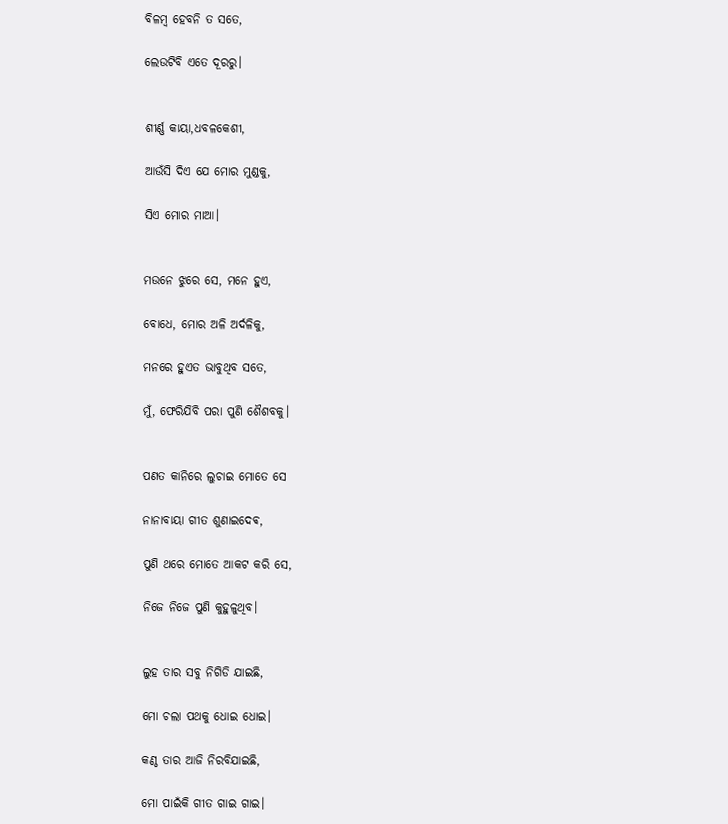ବିଳମ୍ବ ହେବନି ତ ସତେ,

ଲେଉଟିବି ଏତେ ଦୂରରୁ।


ଶୀର୍ଣ୍ଣ କାୟା,ଧବଳକେଶୀ,

ଆଉଁସି ଦିଏ ଯେ ମୋର ମୁଣ୍ଡକୁ,

ସିଏ ମୋର ମାଆ।


ମଉନେ ଝୁରେ ସେ, ମନେ ହୁଏ,

ବୋଧେ, ମୋର ଅଳି ଅର୍ଦଳିକୁ,

ମନରେ ହୁଏତ ଭାବୁଥିବ ସତେ,

ମୁଁ, ଫେରିଯିବି ପରା ପୁଣି ଶୈଶବକୁ।


ପଣତ କାନିରେ ଲୁଚାଇ ମୋତେ ସେ

ନାନାବାୟା ଗୀତ ଶୁଣାଇଦେଵ,

ପୁଣି ଥରେ ମୋତେ ଆକଟ କରି ସେ,

ନିଜେ ନିଜେ ପୁଣି କୁହୁଳୁଥିବ।


ଲୁହ ତାର ସବୁ ନିଗିଡି ଯାଇଛି,

ମୋ ଚଲା ପଥକୁ ଧୋଇ ଧୋଇ।

କଣ୍ଠ ତାର ଆଜି ନିରବିଯାଇଛି,

ମୋ ପାଇଁକି ଗୀତ ଗାଇ ଗାଇ।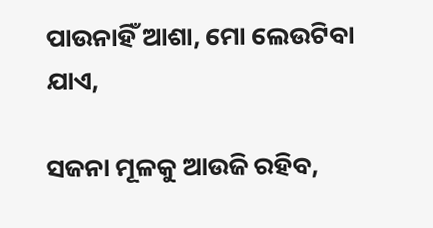ପାଉନାହିଁ ଆଶା, ମୋ ଲେଉଟିବା ଯାଏ,

ସଜନା ମୂଳକୁ ଆଉଜି ରହିବ,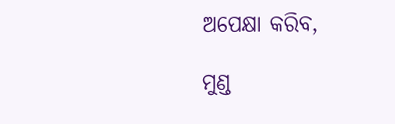ଅପେକ୍ଷା କରିବ,

ମୁଣ୍ଡ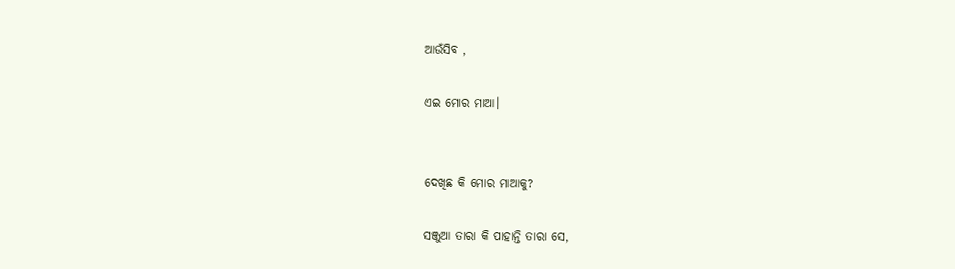ଆଉଁସିବ ,

ଏଇ ମୋର ମାଆ।


ଦେଖିଛ କି ମୋର ମାଆକୁ?

ସଞ୍ଜୁଆ ତାରା କି ପାହାନ୍ତି ତାରା ସେ,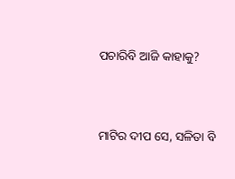ପଚାରିବି ଆଜି କାହାକୁ?


ମାଟିର ଦୀପ ସେ, ସଳିତା ବି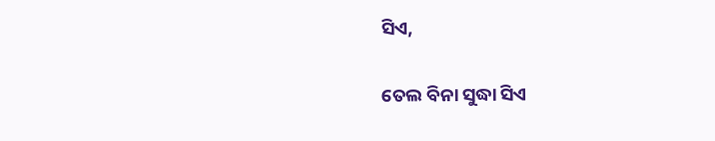ସିଏ,

ତେଲ ବିନା ସୁଦ୍ଧା ସିଏ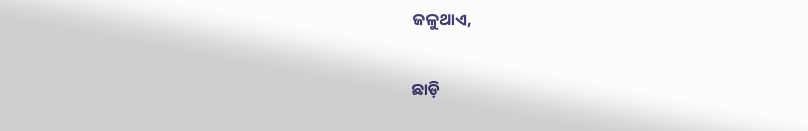ଜଳୁଥାଏ,

ଛାଡ଼ି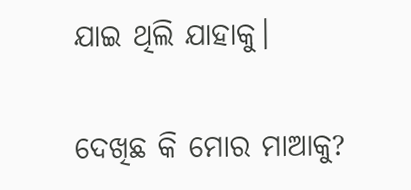ଯାଇ ଥିଲି ଯାହାକୁ।

ଦେଖିଛ କି ମୋର ମାଆକୁ?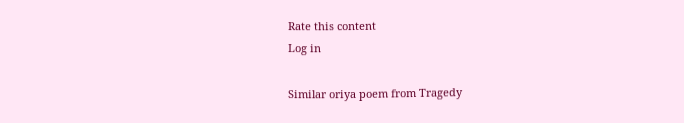Rate this content
Log in

Similar oriya poem from Tragedy